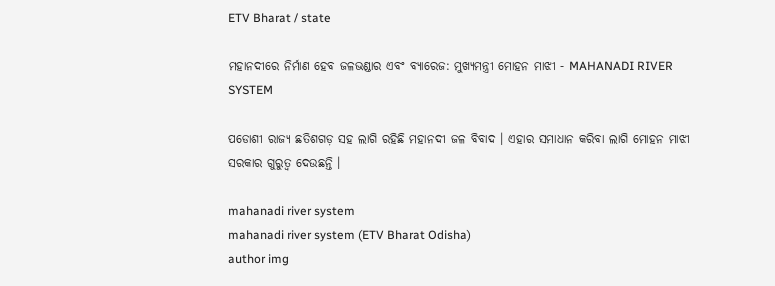ETV Bharat / state

ମହାନଦୀରେ ନିର୍ମାଣ ହେବ ଜଳଭଣ୍ଡାର ଏବଂ ବ୍ୟାରେଜ: ମୁଖ୍ୟମନ୍ତ୍ରୀ ମୋହନ ମାଝୀ - MAHANADI RIVER SYSTEM

ପଡୋଶୀ ରାଜ୍ୟ ଛତିଶଗଡ଼ ସହ ଲାଗି ରହିଛି ମହାନଦୀ ଜଳ ବିବାଦ । ଏହାର ସମାଧାନ କରିବା ଲାଗି ମୋହନ ମାଝୀ ସରକାର ଗୁରୁତ୍ୱ ଦେଉଛନ୍ତି ।

mahanadi river system
mahanadi river system (ETV Bharat Odisha)
author img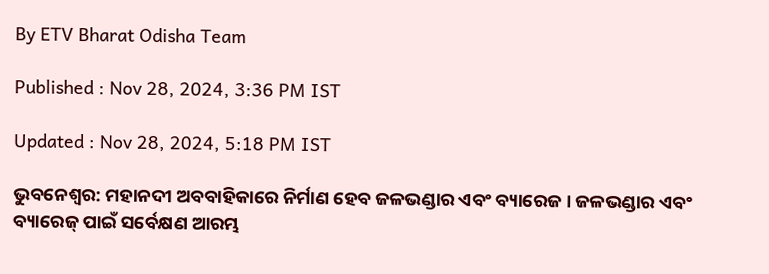By ETV Bharat Odisha Team

Published : Nov 28, 2024, 3:36 PM IST

Updated : Nov 28, 2024, 5:18 PM IST

ଭୁବନେଶ୍ବର: ମହାନଦୀ ଅବବାହିକାରେ ନିର୍ମାଣ ହେବ ଜଳଭଣ୍ଡାର ଏବଂ ବ୍ୟାରେଜ । ଜଳଭଣ୍ଡାର ଏବଂ ବ୍ୟାରେଜ୍ ପାଇଁ ସର୍ବେକ୍ଷଣ ଆରମ୍ଭ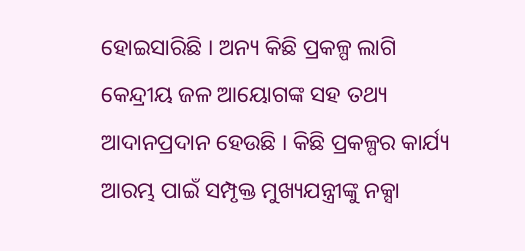ହୋଇସାରିଛି । ଅନ୍ୟ କିଛି ପ୍ରକଳ୍ପ ଲାଗି କେନ୍ଦ୍ରୀୟ ଜଳ ଆୟୋଗଙ୍କ ସହ ତଥ୍ୟ ଆଦାନପ୍ରଦାନ ହେଉଛି । କିଛି ପ୍ରକଳ୍ପର କାର୍ଯ୍ୟ ଆରମ୍ଭ ପାଇଁ ସମ୍ପୃକ୍ତ ମୁଖ୍ୟଯନ୍ତ୍ରୀଙ୍କୁ ନକ୍ସା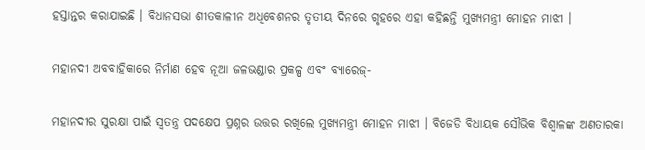ହସ୍ତାନ୍ତର କରାଯାଇଛି । ବିଧାନସଭା ଶୀତକାଳୀନ ଅଧିବେଶନର ତୃତୀୟ ଦିନରେ ଗୃହରେ ଏହା କହିଛନ୍ତି ମୁଖ୍ୟମନ୍ତ୍ରୀ ମୋହନ ମାଝୀ ।

ମହାନଦୀ ଅବବାହିକାରେ ନିର୍ମାଣ ହେବ ନୂଆ ଜଳଭଣ୍ଡାର ପ୍ରକଳ୍ପ ଏବଂ ବ୍ୟାରେଜ୍-

ମହାନଦୀର ସୁରକ୍ଷା ପାଇଁ ସ୍ବତନ୍ତ୍ର ପଦକ୍ଷେପ ପ୍ରଶ୍ନର ଉତ୍ତର ରଖିଲେ ମୁଖ୍ୟମନ୍ତ୍ରୀ ମୋହନ ମାଝୀ । ବିଜେଡି ବିଧାୟକ ସୌଭିକ ବିଶ୍ୱାଳଙ୍କ ଅଣତାରକା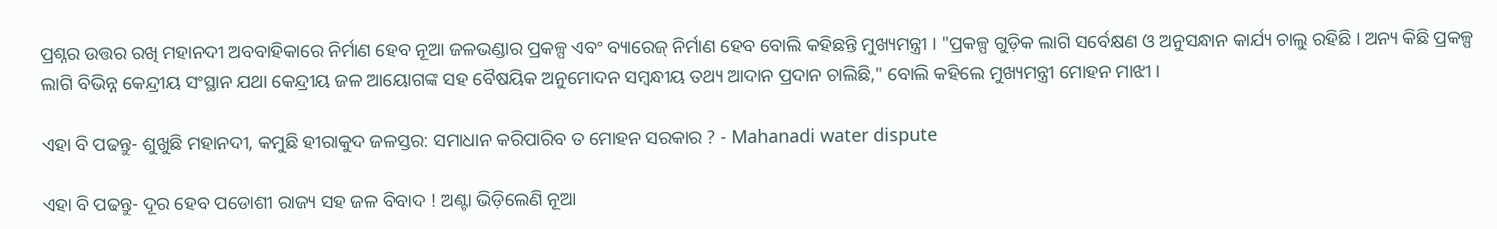ପ୍ରଶ୍ନର ଉତ୍ତର ରଖି ମହାନଦୀ ଅବବାହିକାରେ ନିର୍ମାଣ ହେବ ନୂଆ ଜଳଭଣ୍ଡାର ପ୍ରକଳ୍ପ ଏବଂ ବ୍ୟାରେଜ୍ ନିର୍ମାଣ ହେବ ବୋଲି କହିଛନ୍ତି ମୁଖ୍ୟମନ୍ତ୍ରୀ । "ପ୍ରକଳ୍ପ ଗୁଡ଼ିକ ଲାଗି ସର୍ବେକ୍ଷଣ ଓ ଅନୁସନ୍ଧାନ କାର୍ଯ୍ୟ ଚାଲୁ ରହିଛି । ଅନ୍ୟ କିଛି ପ୍ରକଳ୍ପ ଲାଗି ବିଭିନ୍ନ କେନ୍ଦ୍ରୀୟ ସଂସ୍ଥାନ ଯଥା କେନ୍ଦ୍ରୀୟ ଜଳ ଆୟୋଗଙ୍କ ସହ ବୈଷୟିକ ଅନୁମୋଦନ ସମ୍ବନ୍ଧୀୟ ତଥ୍ୟ ଆଦାନ ପ୍ରଦାନ ଚାଲିଛି," ବୋଲି କହିଲେ ମୁଖ୍ୟମନ୍ତ୍ରୀ ମୋହନ ମାଝୀ ।

ଏହା ବି ପଢନ୍ତୁ- ଶୁଖୁଛି ମହାନଦୀ, କମୁଛି ହୀରାକୁଦ ଜଳସ୍ତର: ସମାଧାନ କରିପାରିବ ତ ମୋହନ ସରକାର ? - Mahanadi water dispute

ଏହା ବି ପଢନ୍ତୁ- ଦୂର ହେବ ପଡୋଶୀ ରାଜ୍ୟ ସହ ଜଳ ବିବାଦ ! ଅଣ୍ଟା ଭିଡ଼ିଲେଣି ନୂଆ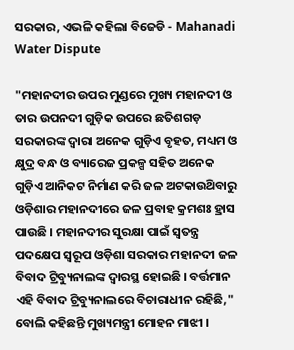ସରକାର, ଏଭଳି କହିଲା ବିଜେଡି - Mahanadi Water Dispute

"ମହାନଦୀର ଉପର ମୁଣ୍ଡରେ ମୁଖ୍ୟ ମହାନଦୀ ଓ ତାର ଉପନଦୀ ଗୁଡ଼ିକ ଉପରେ ଛତିଶଗଡ଼ ସରକାରଙ୍କ ଦ୍ବାରା ଅନେକ ଗୁଡ଼ିଏ ବୃହତ, ମଧ୍ୟମ ଓ କ୍ଷୁଦ୍ର ବନ୍ଧ ଓ ବ୍ୟାରେଜ ପ୍ରକଳ୍ପ ସହିତ ଅନେକ ଗୁଡ଼ିଏ ଆନିକଟ ନିର୍ମାଣ କରି ଜଳ ଅଟକାଉଥ‌ିବାରୁ ଓଡ଼ିଶାର ମହାନଦୀରେ ଜଳ ପ୍ରବାହ କ୍ରମଶଃ ହ୍ରାସ ପାଉଛି । ମହାନଦୀର ସୁରକ୍ଷା ପାଇଁ ସ୍ଵତନ୍ତ୍ର ପଦକ୍ଷେପ ସ୍ୱରୂପ ଓଡ଼ିଶା ସରକାର ମହାନଦୀ ଜଳ ବିବାଦ ଟ୍ରିବ୍ୟୁନାଲଙ୍କ ଦ୍ବାରସ୍ଥ ହୋଇଛି । ବର୍ତ୍ତମାନ ଏହି ବିବାଦ ଟ୍ରିବ୍ୟୁନାଲରେ ବିଚାରାଧୀନ ରହିଛି," ବୋଲି କହିଛନ୍ତି ମୁଖ୍ୟମନ୍ତ୍ରୀ ମୋହନ ମାଝୀ ।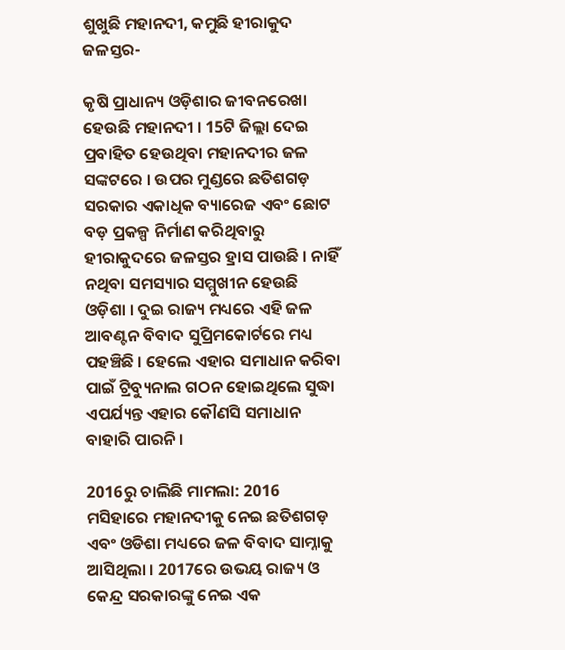ଶୁଖୁଛି ମହାନଦୀ, କମୁଛି ହୀରାକୁଦ ଜଳସ୍ତର-

କୃଷି ପ୍ରାଧାନ୍ୟ ଓଡ଼ିଶାର ଜୀବନରେଖା ହେଉଛି ମହାନଦୀ । 15ଟି ଜିଲ୍ଲା ଦେଇ ପ୍ରବାହିତ ହେଉଥିବା ମହାନଦୀର ଜଳ ସଙ୍କଟରେ । ଉପର ମୁଣ୍ଡରେ ଛତିଶଗଡ଼ ସରକାର ଏକାଧିକ ବ୍ୟାରେଜ ଏବଂ ଛୋଟ ବଡ଼ ପ୍ରକଳ୍ପ ନିର୍ମାଣ କରିଥିବାରୁ ହୀରାକୁଦରେ ଜଳସ୍ତର ହ୍ରାସ ପାଉଛି । ନାହିଁ ନଥିବା ସମସ୍ୟାର ସମ୍ମୁଖୀନ ହେଉଛି ଓଡ଼ିଶା । ଦୁଇ ରାଜ୍ୟ ମଧ୍ୟରେ ଏହି ଜଳ ଆବଣ୍ଟନ ବିବାଦ ସୁପ୍ରିମକୋର୍ଟରେ ମଧ୍ୟ ପହଞ୍ଚିଛି । ହେଲେ ଏହାର ସମାଧାନ କରିବା ପାଇଁ ଟ୍ରିବ୍ୟୁନାଲ ଗଠନ ହୋଇଥିଲେ ସୁଦ୍ଧା ଏପର୍ଯ୍ୟନ୍ତ ଏହାର କୌଣସି ସମାଧାନ ବାହାରି ପାରନି ।

2016ରୁ ଚାଲିଛି ମାମଲା: 2016 ମସିହାରେ ମହାନଦୀକୁ ନେଇ ଛତିଶଗଡ଼ ଏବଂ ଓଡିଶା ମଧ୍ୟରେ ଜଳ ବିବାଦ ସାମ୍ନାକୁ ଆସିଥିଲା । 2017ରେ ଉଭୟ ରାଜ୍ୟ ଓ କେନ୍ଦ୍ର ସରକାରଙ୍କୁ ନେଇ ଏକ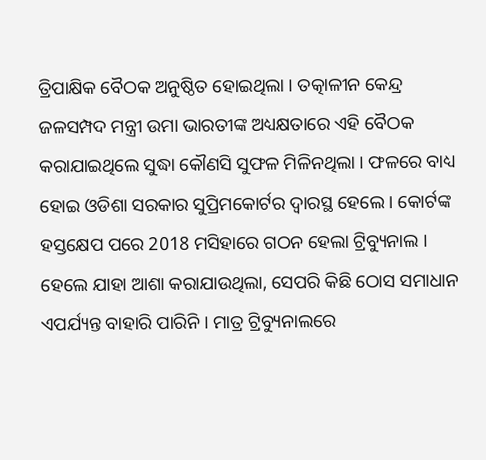ତ୍ରିପାକ୍ଷିକ ବୈଠକ ଅନୁଷ୍ଠିତ ହୋଇଥିଲା । ତତ୍କାଳୀନ କେନ୍ଦ୍ର ଜଳସମ୍ପଦ ମନ୍ତ୍ରୀ ଉମା ଭାରତୀଙ୍କ ଅଧ୍ୟକ୍ଷତାରେ ଏହି ବୈଠକ କରାଯାଇଥିଲେ ସୁଦ୍ଧା କୌଣସି ସୁଫଳ ମିଳିନଥିଲା । ଫଳରେ ବାଧ୍ୟ ହୋଇ ଓଡିଶା ସରକାର ସୁପ୍ରିମକୋର୍ଟର ଦ୍ବାରସ୍ଥ ହେଲେ । କୋର୍ଟଙ୍କ ହସ୍ତକ୍ଷେପ ପରେ 2018 ମସିହାରେ ଗଠନ ହେଲା ଟ୍ରିବ୍ୟୁନାଲ । ହେଲେ ଯାହା ଆଶା କରାଯାଉଥିଲା, ସେପରି କିଛି ଠୋସ ସମାଧାନ ଏପର୍ଯ୍ୟନ୍ତ ବାହାରି ପାରିନି । ମାତ୍ର ଟ୍ରିବ୍ୟୁନାଲରେ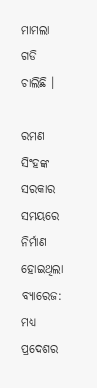ମାମଲା ଗଡି ଚାଲିଛି ।

ରମଣ ସିଂହଙ୍କ ସରକାର ସମୟରେ ନିର୍ମାଣ ହୋଇଥିଲା ବ୍ୟାରେଜ: ମଧ୍ୟ ପ୍ରଦେଶର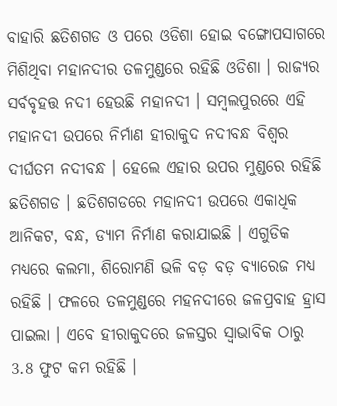ବାହାରି ଛତିଶଗଡ ଓ ପରେ ଓଡିଶା ହୋଇ ବଙ୍ଗୋପସାଗରେ ମିଶିଥିବା ମହାନଦୀର ତଳମୁଣ୍ଡରେ ରହିଛି ଓଡିଶା । ରାଜ୍ୟର ସର୍ବବୃହତ୍ତ ନଦୀ ହେଉଛି ମହାନଦୀ । ସମ୍ବଲପୁରରେ ଏହି ମହାନଦୀ ଉପରେ ନିର୍ମାଣ ହୀରାକୁଦ ନଦୀବନ୍ଧ ବିଶ୍ବର ଦୀର୍ଘତମ ନଦୀବନ୍ଧ । ହେଲେ ଏହାର ଉପର ମୁଣ୍ଡରେ ରହିଛି ଛତିଶଗଡ । ଛତିଶଗଡରେ ମହାନଦୀ ଉପରେ ଏକାଧିକ ଆନିକଟ, ବନ୍ଧ, ଡ୍ୟାମ ନିର୍ମାଣ କରାଯାଇଛି । ଏଗୁଡିକ ମଧ୍ୟରେ କଲମା, ଶିରୋମଣି ଭଳି ବଡ଼ ବଡ଼ ବ୍ୟାରେଜ ମଧ୍ୟ ରହିଛି । ଫଳରେ ତଳମୁଣ୍ଡରେ ମହନଦୀରେ ଜଳପ୍ରବାହ ହ୍ରାସ ପାଇଲା । ଏବେ ହୀରାକୁଦରେ ଜଳସ୍ତର ସ୍ବାଭାବିକ ଠାରୁ 3.8 ଫୁଟ କମ ରହିଛି ।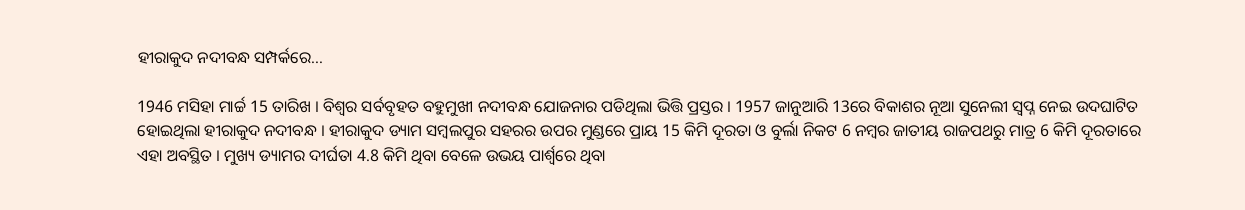ହୀରାକୁଦ ନଦୀବନ୍ଧ ସମ୍ପର୍କରେ...

1946 ମସିହା ମାର୍ଚ୍ଚ 15 ତାରିଖ । ବିଶ୍ବର ସର୍ବବୃହତ ବହୁମୁଖୀ ନଦୀବନ୍ଧ ଯୋଜନାର ପଡିଥିଲା ଭିତ୍ତି ପ୍ରସ୍ତର । 1957 ଜାନୁଆରି 13ରେ ବିକାଶର ନୂଆ ସୁନେଲୀ ସ୍ବପ୍ନ ନେଇ ଉଦଘାଟିତ ହୋଇଥିଲା ହୀରାକୁଦ ନଦୀବନ୍ଧ । ହୀରାକୁଦ ଡ୍ୟାମ ସମ୍ବଲପୁର ସହରର ଉପର ମୁଣ୍ଡରେ ପ୍ରାୟ 15 କିମି ଦୂରତା ଓ ବୁର୍ଲା ନିକଟ 6 ନମ୍ବର ଜାତୀୟ ରାଜପଥରୁ ମାତ୍ର 6 କିମି ଦୂରତାରେ ଏହା ଅବସ୍ଥିତ । ମୁଖ୍ୟ ଡ୍ୟାମର ଦୀର୍ଘତା 4.8 କିମି ଥିବା ବେଳେ ଉଭୟ ପାର୍ଶ୍ବରେ ଥିବା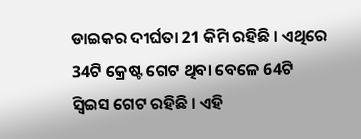ଡାଇକର ଦୀର୍ଘତା 21 କିମି ରହିଛି । ଏଥିରେ 34ଟି କ୍ରେଷ୍ଟ ଗେଟ ଥିବା ବେଳେ 64ଟି ସ୍ବିଇସ ଗେଟ ରହିଛି । ଏହି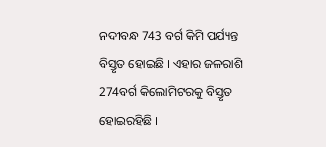ନଦୀବନ୍ଧ 743 ବର୍ଗ କିମି ପର୍ଯ୍ୟନ୍ତ ବିସ୍ତୃତ ହୋଇଛି । ଏହାର ଜଳରାଶି 274ବର୍ଗ କିଲୋମିଟରକୁ ବିସ୍ତୃତ ହୋଇରହିଛି ।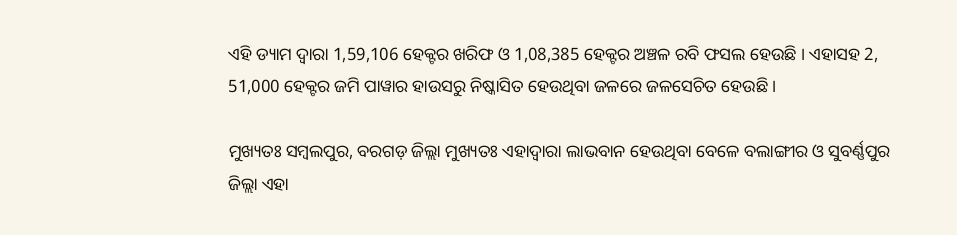ଏହି ଡ୍ୟାମ ଦ୍ବାରା 1,59,106 ହେକ୍ଟର ଖରିଫ ଓ 1,08,385 ହେକ୍ଟର ଅଞ୍ଚଳ ରବି ଫସଲ ହେଉଛି । ଏହାସହ 2, 51,000 ହେକ୍ଟର ଜମି ପାୱାର ହାଉସରୁ ନିଷ୍କାସିତ ହେଉଥିବା ଜଳରେ ଜଳସେଚିତ ହେଉଛି ।

ମୁଖ୍ୟତଃ ସମ୍ବଲପୁର, ବରଗଡ଼ ଜିଲ୍ଲା ମୁଖ୍ୟତଃ ଏହାଦ୍ବାରା ଲାଭବାନ ହେଉଥିବା ବେଳେ ବଲାଙ୍ଗୀର ଓ ସୁବର୍ଣ୍ଣପୁର ଜିଲ୍ଲା ଏହା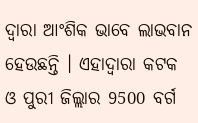ଦ୍ବାରା ଆଂଶିକ ଭାବେ ଲାଭବାନ ହେଉଛନ୍ତି । ଏହାଦ୍ବାରା କଟକ ଓ ପୁରୀ ଜିଲ୍ଲାର 9500 ବର୍ଗ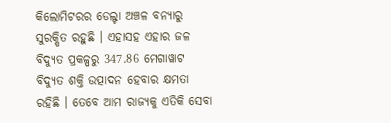କିଲୋମିଟରର ଡେଲ୍ଟା ଅଞ୍ଚଳ ବନ୍ୟାରୁ ସୁରକ୍ଷିତ ରହୁଛି । ଏହାସହ ଏହାର ଜଳ ବିଦ୍ୟୁତ ପ୍ରକଳ୍ପରୁ 347.86 ମେଗାୱାଟ ବିଦ୍ୟୁତ ଶକ୍ତି ଉତ୍ପାଦନ ହେବାର କ୍ଷମତା ରହିଛି । ତେବେ ଆମ ରାଜ୍ୟକୁ ଏତିକି ସେବା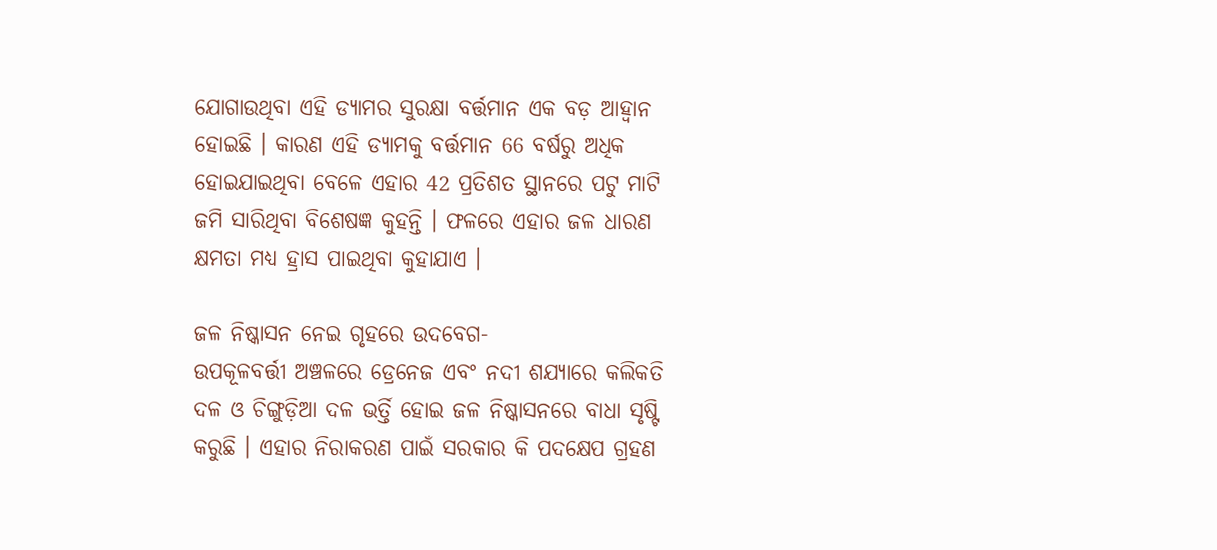ଯୋଗାଉଥିବା ଏହି ଡ୍ୟାମର ସୁରକ୍ଷା ବର୍ତ୍ତମାନ ଏକ ବଡ଼ ଆହ୍ବାନ ହୋଇଛି । କାରଣ ଏହି ଡ୍ୟାମକୁ ବର୍ତ୍ତମାନ 66 ବର୍ଷରୁ ଅଧିକ ହୋଇଯାଇଥିବା ବେଳେ ଏହାର 42 ପ୍ରତିଶତ ସ୍ଥାନରେ ପଟୁ ମାଟି ଜମି ସାରିଥିବା ବିଶେଷଜ୍ଞ କୁହନ୍ତି । ଫଳରେ ଏହାର ଜଳ ଧାରଣ କ୍ଷମତା ମଧ୍ୟ ହ୍ରାସ ପାଇଥିବା କୁହାଯାଏ ।

ଜଳ ନିଷ୍କାସନ ନେଇ ଗୃହରେ ଉଦବେଗ-
ଉପକୂଳବର୍ତ୍ତୀ ଅଞ୍ଚଳରେ ଡ୍ରେନେଜ ଏବଂ ନଦୀ ଶଯ୍ୟାରେ କଲିକତି ଦଳ ଓ ଚିଙ୍ଗୁଡ଼ିଆ ଦଳ ଭର୍ତ୍ତି ହୋଇ ଜଳ ନିଷ୍କାସନରେ ବାଧା ସୃଷ୍ଟି କରୁଛି । ଏହାର ନିରାକରଣ ପାଇଁ ସରକାର କି ପଦକ୍ଷେପ ଗ୍ରହଣ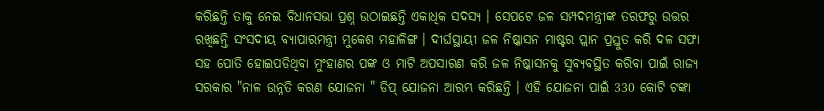କରିଛନ୍ତି ତାକୁ ନେଇ ବିଧାନସଭା ପ୍ରଶ୍ନ ଉଠାଇଛନ୍ତି ଏକାଧିକ ସଦସ୍ୟ । ସେପଟେ ଜଳ ସମ୍ପଦମନ୍ତ୍ରୀଙ୍କ ତରଫରୁ ଉତ୍ତର ରଖିଛନ୍ତି ସଂସଦୀୟ ବ୍ୟାପାରମନ୍ତ୍ରୀ ମୁକେଶ ମହାଳିଙ୍ଗ । ଦୀର୍ଘସ୍ଥାୟୀ ଜଳ ନିଷ୍କାସନ ମାଷ୍ଟର ପ୍ଲାନ ପ୍ରସ୍ତୁତ କରି ଦଳ ସଫା ସହ ପୋତି ହୋଇପଡିଥିବା ମୁଂହାଣର ପଙ୍କ ଓ ମାଟି ଅପସାରଣ କରି ଜଳ ନିଷ୍କାସନକୁ ସୁବ୍ୟବସ୍ଥିତ କରିବା ପାଇଁ ରାଜ୍ୟ ସରକାର "ନାଳ ଉନ୍ନତି କରଣ ଯୋଜନା " ଡିପ୍ ଯୋଜନା ଆରମ୍ଭ କରିଛନ୍ତି । ଏହି ଯୋଜନା ପାଇଁ 330 କୋଟି ଟଙ୍କା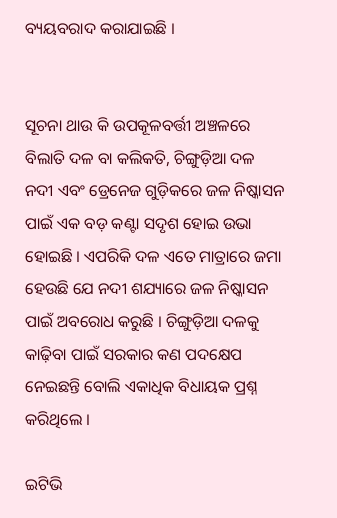ବ୍ୟୟବରାଦ କରାଯାଇଛି ।


ସୂଚନା ଥାଉ କି ଉପକୂଳବର୍ତ୍ତୀ ଅଞ୍ଚଳରେ ବିଲାତି ଦଳ ବା କଲିକତି, ଚିଙ୍ଗୁଡ଼ିଆ ଦଳ ନଦୀ ଏବଂ ଡ୍ରେନେଜ ଗୁଡ଼ିକରେ ଜଳ ନିଷ୍କାସନ ପାଇଁ ଏକ ବଡ଼ କଣ୍ଟା ସଦୃଶ ହୋଇ ଉଭା ହୋଇଛି । ଏପରିକି ଦଳ ଏତେ ମାତ୍ରାରେ ଜମା ହେଉଛି ଯେ ନଦୀ ଶଯ୍ୟାରେ ଜଳ ନିଷ୍କାସନ ପାଇଁ ଅବରୋଧ କରୁଛି । ଚିଙ୍ଗୁଡ଼ିଆ ଦଳକୁ କାଢ଼ିବା ପାଇଁ ସରକାର କଣ ପଦକ୍ଷେପ ନେଇଛନ୍ତି ବୋଲି ଏକାଧିକ ବିଧାୟକ ପ୍ରଶ୍ନ କରିଥିଲେ ।

ଇଟିଭି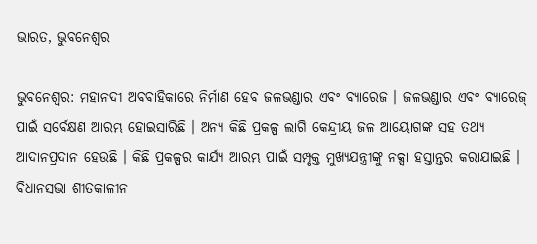ଭାରତ, ଭୁବନେଶ୍ୱର

ଭୁବନେଶ୍ବର: ମହାନଦୀ ଅବବାହିକାରେ ନିର୍ମାଣ ହେବ ଜଳଭଣ୍ଡାର ଏବଂ ବ୍ୟାରେଜ । ଜଳଭଣ୍ଡାର ଏବଂ ବ୍ୟାରେଜ୍ ପାଇଁ ସର୍ବେକ୍ଷଣ ଆରମ୍ଭ ହୋଇସାରିଛି । ଅନ୍ୟ କିଛି ପ୍ରକଳ୍ପ ଲାଗି କେନ୍ଦ୍ରୀୟ ଜଳ ଆୟୋଗଙ୍କ ସହ ତଥ୍ୟ ଆଦାନପ୍ରଦାନ ହେଉଛି । କିଛି ପ୍ରକଳ୍ପର କାର୍ଯ୍ୟ ଆରମ୍ଭ ପାଇଁ ସମ୍ପୃକ୍ତ ମୁଖ୍ୟଯନ୍ତ୍ରୀଙ୍କୁ ନକ୍ସା ହସ୍ତାନ୍ତର କରାଯାଇଛି । ବିଧାନସଭା ଶୀତକାଳୀନ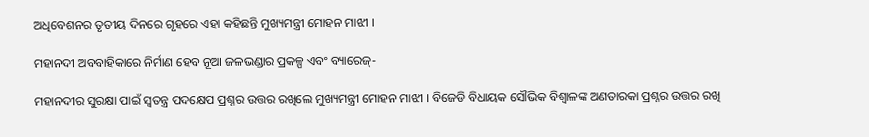ଅଧିବେଶନର ତୃତୀୟ ଦିନରେ ଗୃହରେ ଏହା କହିଛନ୍ତି ମୁଖ୍ୟମନ୍ତ୍ରୀ ମୋହନ ମାଝୀ ।

ମହାନଦୀ ଅବବାହିକାରେ ନିର୍ମାଣ ହେବ ନୂଆ ଜଳଭଣ୍ଡାର ପ୍ରକଳ୍ପ ଏବଂ ବ୍ୟାରେଜ୍-

ମହାନଦୀର ସୁରକ୍ଷା ପାଇଁ ସ୍ବତନ୍ତ୍ର ପଦକ୍ଷେପ ପ୍ରଶ୍ନର ଉତ୍ତର ରଖିଲେ ମୁଖ୍ୟମନ୍ତ୍ରୀ ମୋହନ ମାଝୀ । ବିଜେଡି ବିଧାୟକ ସୌଭିକ ବିଶ୍ୱାଳଙ୍କ ଅଣତାରକା ପ୍ରଶ୍ନର ଉତ୍ତର ରଖି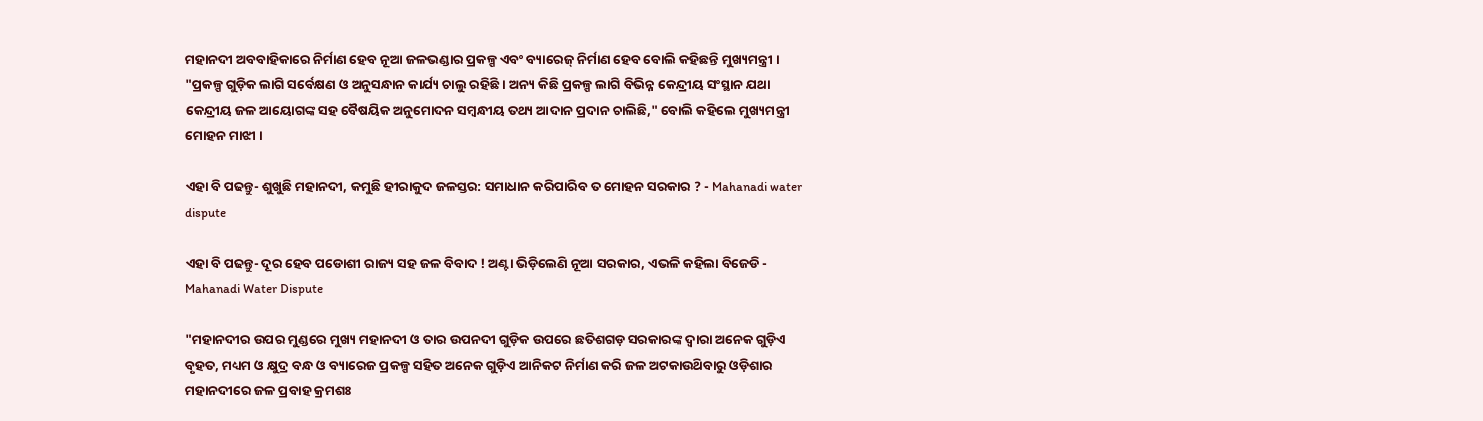ମହାନଦୀ ଅବବାହିକାରେ ନିର୍ମାଣ ହେବ ନୂଆ ଜଳଭଣ୍ଡାର ପ୍ରକଳ୍ପ ଏବଂ ବ୍ୟାରେଜ୍ ନିର୍ମାଣ ହେବ ବୋଲି କହିଛନ୍ତି ମୁଖ୍ୟମନ୍ତ୍ରୀ । "ପ୍ରକଳ୍ପ ଗୁଡ଼ିକ ଲାଗି ସର୍ବେକ୍ଷଣ ଓ ଅନୁସନ୍ଧାନ କାର୍ଯ୍ୟ ଚାଲୁ ରହିଛି । ଅନ୍ୟ କିଛି ପ୍ରକଳ୍ପ ଲାଗି ବିଭିନ୍ନ କେନ୍ଦ୍ରୀୟ ସଂସ୍ଥାନ ଯଥା କେନ୍ଦ୍ରୀୟ ଜଳ ଆୟୋଗଙ୍କ ସହ ବୈଷୟିକ ଅନୁମୋଦନ ସମ୍ବନ୍ଧୀୟ ତଥ୍ୟ ଆଦାନ ପ୍ରଦାନ ଚାଲିଛି," ବୋଲି କହିଲେ ମୁଖ୍ୟମନ୍ତ୍ରୀ ମୋହନ ମାଝୀ ।

ଏହା ବି ପଢନ୍ତୁ- ଶୁଖୁଛି ମହାନଦୀ, କମୁଛି ହୀରାକୁଦ ଜଳସ୍ତର: ସମାଧାନ କରିପାରିବ ତ ମୋହନ ସରକାର ? - Mahanadi water dispute

ଏହା ବି ପଢନ୍ତୁ- ଦୂର ହେବ ପଡୋଶୀ ରାଜ୍ୟ ସହ ଜଳ ବିବାଦ ! ଅଣ୍ଟା ଭିଡ଼ିଲେଣି ନୂଆ ସରକାର, ଏଭଳି କହିଲା ବିଜେଡି - Mahanadi Water Dispute

"ମହାନଦୀର ଉପର ମୁଣ୍ଡରେ ମୁଖ୍ୟ ମହାନଦୀ ଓ ତାର ଉପନଦୀ ଗୁଡ଼ିକ ଉପରେ ଛତିଶଗଡ଼ ସରକାରଙ୍କ ଦ୍ବାରା ଅନେକ ଗୁଡ଼ିଏ ବୃହତ, ମଧ୍ୟମ ଓ କ୍ଷୁଦ୍ର ବନ୍ଧ ଓ ବ୍ୟାରେଜ ପ୍ରକଳ୍ପ ସହିତ ଅନେକ ଗୁଡ଼ିଏ ଆନିକଟ ନିର୍ମାଣ କରି ଜଳ ଅଟକାଉଥ‌ିବାରୁ ଓଡ଼ିଶାର ମହାନଦୀରେ ଜଳ ପ୍ରବାହ କ୍ରମଶଃ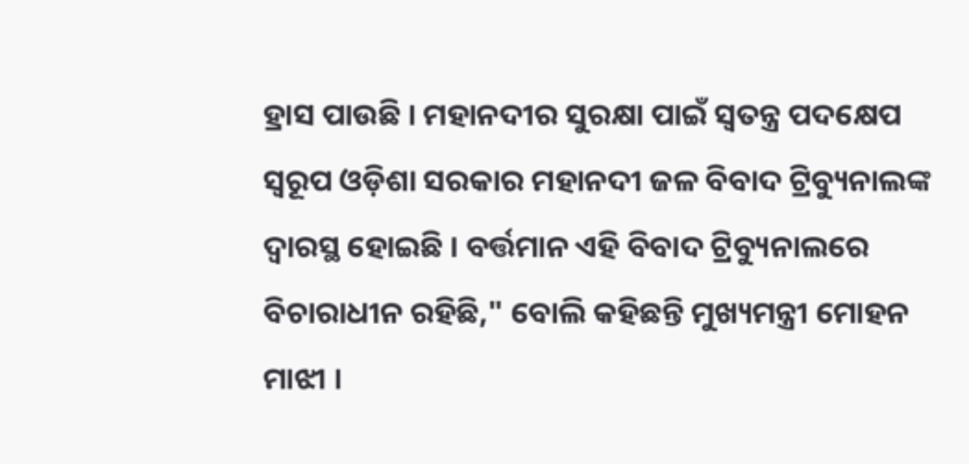ହ୍ରାସ ପାଉଛି । ମହାନଦୀର ସୁରକ୍ଷା ପାଇଁ ସ୍ଵତନ୍ତ୍ର ପଦକ୍ଷେପ ସ୍ୱରୂପ ଓଡ଼ିଶା ସରକାର ମହାନଦୀ ଜଳ ବିବାଦ ଟ୍ରିବ୍ୟୁନାଲଙ୍କ ଦ୍ବାରସ୍ଥ ହୋଇଛି । ବର୍ତ୍ତମାନ ଏହି ବିବାଦ ଟ୍ରିବ୍ୟୁନାଲରେ ବିଚାରାଧୀନ ରହିଛି," ବୋଲି କହିଛନ୍ତି ମୁଖ୍ୟମନ୍ତ୍ରୀ ମୋହନ ମାଝୀ ।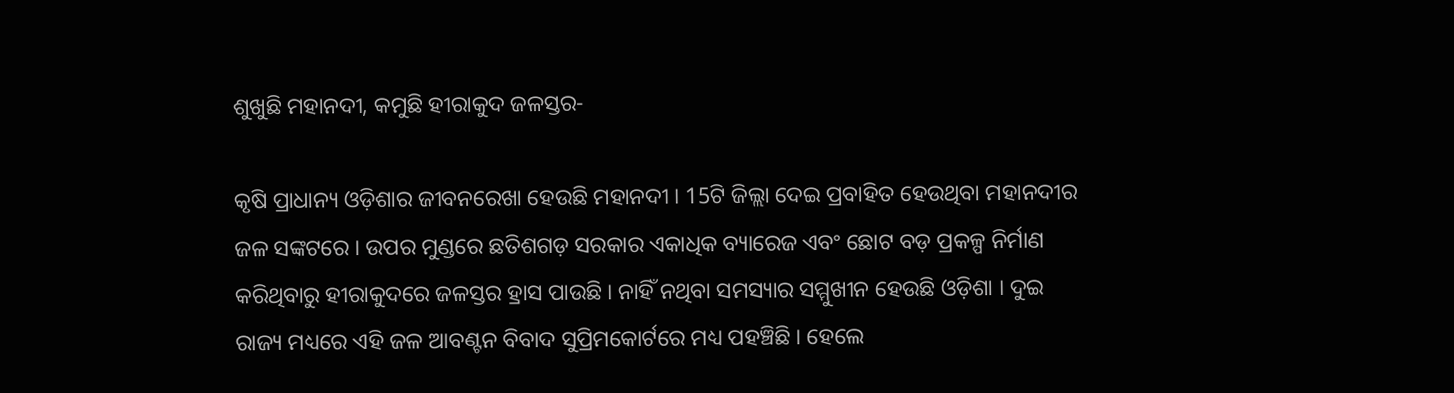ଶୁଖୁଛି ମହାନଦୀ, କମୁଛି ହୀରାକୁଦ ଜଳସ୍ତର-

କୃଷି ପ୍ରାଧାନ୍ୟ ଓଡ଼ିଶାର ଜୀବନରେଖା ହେଉଛି ମହାନଦୀ । 15ଟି ଜିଲ୍ଲା ଦେଇ ପ୍ରବାହିତ ହେଉଥିବା ମହାନଦୀର ଜଳ ସଙ୍କଟରେ । ଉପର ମୁଣ୍ଡରେ ଛତିଶଗଡ଼ ସରକାର ଏକାଧିକ ବ୍ୟାରେଜ ଏବଂ ଛୋଟ ବଡ଼ ପ୍ରକଳ୍ପ ନିର୍ମାଣ କରିଥିବାରୁ ହୀରାକୁଦରେ ଜଳସ୍ତର ହ୍ରାସ ପାଉଛି । ନାହିଁ ନଥିବା ସମସ୍ୟାର ସମ୍ମୁଖୀନ ହେଉଛି ଓଡ଼ିଶା । ଦୁଇ ରାଜ୍ୟ ମଧ୍ୟରେ ଏହି ଜଳ ଆବଣ୍ଟନ ବିବାଦ ସୁପ୍ରିମକୋର୍ଟରେ ମଧ୍ୟ ପହଞ୍ଚିଛି । ହେଲେ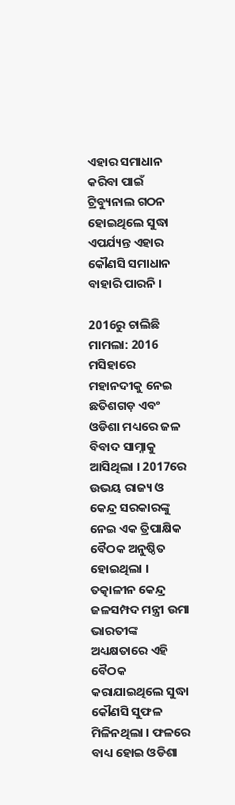ଏହାର ସମାଧାନ କରିବା ପାଇଁ ଟ୍ରିବ୍ୟୁନାଲ ଗଠନ ହୋଇଥିଲେ ସୁଦ୍ଧା ଏପର୍ଯ୍ୟନ୍ତ ଏହାର କୌଣସି ସମାଧାନ ବାହାରି ପାରନି ।

2016ରୁ ଚାଲିଛି ମାମଲା: 2016 ମସିହାରେ ମହାନଦୀକୁ ନେଇ ଛତିଶଗଡ଼ ଏବଂ ଓଡିଶା ମଧ୍ୟରେ ଜଳ ବିବାଦ ସାମ୍ନାକୁ ଆସିଥିଲା । 2017ରେ ଉଭୟ ରାଜ୍ୟ ଓ କେନ୍ଦ୍ର ସରକାରଙ୍କୁ ନେଇ ଏକ ତ୍ରିପାକ୍ଷିକ ବୈଠକ ଅନୁଷ୍ଠିତ ହୋଇଥିଲା । ତତ୍କାଳୀନ କେନ୍ଦ୍ର ଜଳସମ୍ପଦ ମନ୍ତ୍ରୀ ଉମା ଭାରତୀଙ୍କ ଅଧ୍ୟକ୍ଷତାରେ ଏହି ବୈଠକ କରାଯାଇଥିଲେ ସୁଦ୍ଧା କୌଣସି ସୁଫଳ ମିଳିନଥିଲା । ଫଳରେ ବାଧ୍ୟ ହୋଇ ଓଡିଶା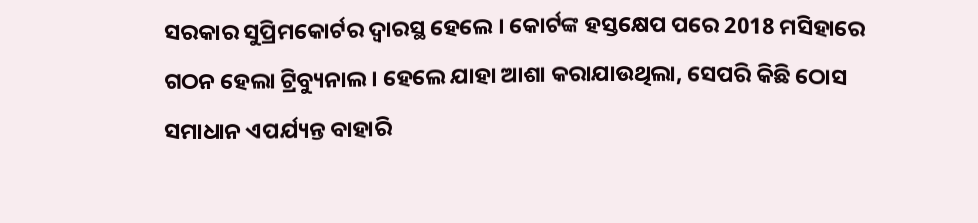ସରକାର ସୁପ୍ରିମକୋର୍ଟର ଦ୍ବାରସ୍ଥ ହେଲେ । କୋର୍ଟଙ୍କ ହସ୍ତକ୍ଷେପ ପରେ 2018 ମସିହାରେ ଗଠନ ହେଲା ଟ୍ରିବ୍ୟୁନାଲ । ହେଲେ ଯାହା ଆଶା କରାଯାଉଥିଲା, ସେପରି କିଛି ଠୋସ ସମାଧାନ ଏପର୍ଯ୍ୟନ୍ତ ବାହାରି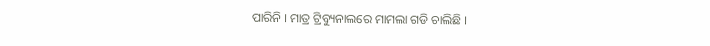ପାରିନି । ମାତ୍ର ଟ୍ରିବ୍ୟୁନାଲରେ ମାମଲା ଗଡି ଚାଲିଛି ।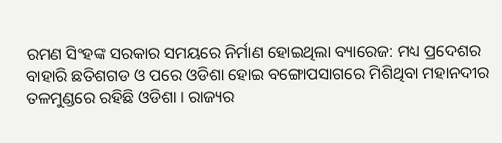ରମଣ ସିଂହଙ୍କ ସରକାର ସମୟରେ ନିର୍ମାଣ ହୋଇଥିଲା ବ୍ୟାରେଜ: ମଧ୍ୟ ପ୍ରଦେଶର ବାହାରି ଛତିଶଗଡ ଓ ପରେ ଓଡିଶା ହୋଇ ବଙ୍ଗୋପସାଗରେ ମିଶିଥିବା ମହାନଦୀର ତଳମୁଣ୍ଡରେ ରହିଛି ଓଡିଶା । ରାଜ୍ୟର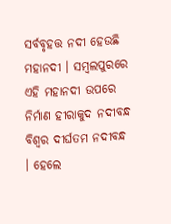ସର୍ବବୃହତ୍ତ ନଦୀ ହେଉଛି ମହାନଦୀ । ସମ୍ବଲପୁରରେ ଏହି ମହାନଦୀ ଉପରେ ନିର୍ମାଣ ହୀରାକୁଦ ନଦୀବନ୍ଧ ବିଶ୍ବର ଦୀର୍ଘତମ ନଦୀବନ୍ଧ । ହେଲେ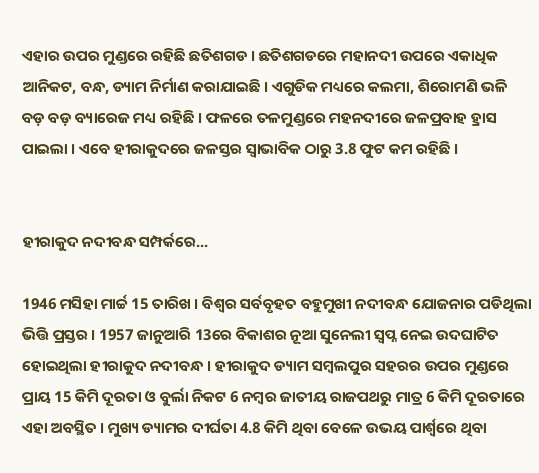ଏହାର ଉପର ମୁଣ୍ଡରେ ରହିଛି ଛତିଶଗଡ । ଛତିଶଗଡରେ ମହାନଦୀ ଉପରେ ଏକାଧିକ ଆନିକଟ, ବନ୍ଧ, ଡ୍ୟାମ ନିର୍ମାଣ କରାଯାଇଛି । ଏଗୁଡିକ ମଧ୍ୟରେ କଲମା, ଶିରୋମଣି ଭଳି ବଡ଼ ବଡ଼ ବ୍ୟାରେଜ ମଧ୍ୟ ରହିଛି । ଫଳରେ ତଳମୁଣ୍ଡରେ ମହନଦୀରେ ଜଳପ୍ରବାହ ହ୍ରାସ ପାଇଲା । ଏବେ ହୀରାକୁଦରେ ଜଳସ୍ତର ସ୍ବାଭାବିକ ଠାରୁ 3.8 ଫୁଟ କମ ରହିଛି ।


ହୀରାକୁଦ ନଦୀବନ୍ଧ ସମ୍ପର୍କରେ...

1946 ମସିହା ମାର୍ଚ୍ଚ 15 ତାରିଖ । ବିଶ୍ବର ସର୍ବବୃହତ ବହୁମୁଖୀ ନଦୀବନ୍ଧ ଯୋଜନାର ପଡିଥିଲା ଭିତ୍ତି ପ୍ରସ୍ତର । 1957 ଜାନୁଆରି 13ରେ ବିକାଶର ନୂଆ ସୁନେଲୀ ସ୍ବପ୍ନ ନେଇ ଉଦଘାଟିତ ହୋଇଥିଲା ହୀରାକୁଦ ନଦୀବନ୍ଧ । ହୀରାକୁଦ ଡ୍ୟାମ ସମ୍ବଲପୁର ସହରର ଉପର ମୁଣ୍ଡରେ ପ୍ରାୟ 15 କିମି ଦୂରତା ଓ ବୁର୍ଲା ନିକଟ 6 ନମ୍ବର ଜାତୀୟ ରାଜପଥରୁ ମାତ୍ର 6 କିମି ଦୂରତାରେ ଏହା ଅବସ୍ଥିତ । ମୁଖ୍ୟ ଡ୍ୟାମର ଦୀର୍ଘତା 4.8 କିମି ଥିବା ବେଳେ ଉଭୟ ପାର୍ଶ୍ବରେ ଥିବା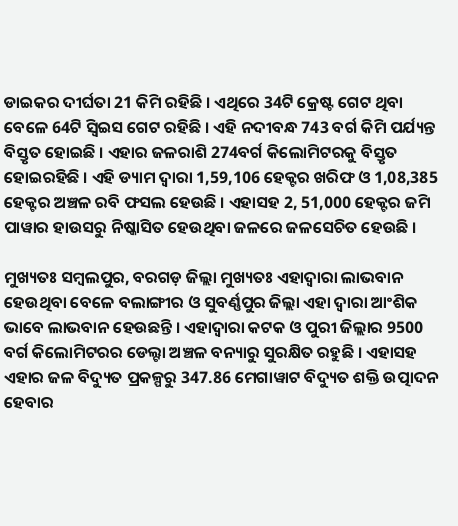ଡାଇକର ଦୀର୍ଘତା 21 କିମି ରହିଛି । ଏଥିରେ 34ଟି କ୍ରେଷ୍ଟ ଗେଟ ଥିବା ବେଳେ 64ଟି ସ୍ବିଇସ ଗେଟ ରହିଛି । ଏହି ନଦୀବନ୍ଧ 743 ବର୍ଗ କିମି ପର୍ଯ୍ୟନ୍ତ ବିସ୍ତୃତ ହୋଇଛି । ଏହାର ଜଳରାଶି 274ବର୍ଗ କିଲୋମିଟରକୁ ବିସ୍ତୃତ ହୋଇରହିଛି । ଏହି ଡ୍ୟାମ ଦ୍ବାରା 1,59,106 ହେକ୍ଟର ଖରିଫ ଓ 1,08,385 ହେକ୍ଟର ଅଞ୍ଚଳ ରବି ଫସଲ ହେଉଛି । ଏହାସହ 2, 51,000 ହେକ୍ଟର ଜମି ପାୱାର ହାଉସରୁ ନିଷ୍କାସିତ ହେଉଥିବା ଜଳରେ ଜଳସେଚିତ ହେଉଛି ।

ମୁଖ୍ୟତଃ ସମ୍ବଲପୁର, ବରଗଡ଼ ଜିଲ୍ଲା ମୁଖ୍ୟତଃ ଏହାଦ୍ବାରା ଲାଭବାନ ହେଉଥିବା ବେଳେ ବଲାଙ୍ଗୀର ଓ ସୁବର୍ଣ୍ଣପୁର ଜିଲ୍ଲା ଏହା ଦ୍ବାରା ଆଂଶିକ ଭାବେ ଲାଭବାନ ହେଉଛନ୍ତି । ଏହାଦ୍ବାରା କଟକ ଓ ପୁରୀ ଜିଲ୍ଲାର 9500 ବର୍ଗ କିଲୋମିଟରର ଡେଲ୍ଟା ଅଞ୍ଚଳ ବନ୍ୟାରୁ ସୁରକ୍ଷିତ ରହୁଛି । ଏହାସହ ଏହାର ଜଳ ବିଦ୍ୟୁତ ପ୍ରକଳ୍ପରୁ 347.86 ମେଗାୱାଟ ବିଦ୍ୟୁତ ଶକ୍ତି ଉତ୍ପାଦନ ହେବାର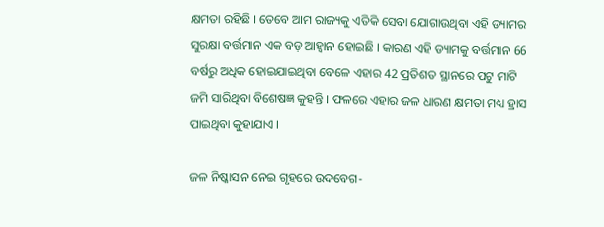କ୍ଷମତା ରହିଛି । ତେବେ ଆମ ରାଜ୍ୟକୁ ଏତିକି ସେବା ଯୋଗାଉଥିବା ଏହି ଡ୍ୟାମର ସୁରକ୍ଷା ବର୍ତ୍ତମାନ ଏକ ବଡ଼ ଆହ୍ବାନ ହୋଇଛି । କାରଣ ଏହି ଡ୍ୟାମକୁ ବର୍ତ୍ତମାନ 66 ବର୍ଷରୁ ଅଧିକ ହୋଇଯାଇଥିବା ବେଳେ ଏହାର 42 ପ୍ରତିଶତ ସ୍ଥାନରେ ପଟୁ ମାଟି ଜମି ସାରିଥିବା ବିଶେଷଜ୍ଞ କୁହନ୍ତି । ଫଳରେ ଏହାର ଜଳ ଧାରଣ କ୍ଷମତା ମଧ୍ୟ ହ୍ରାସ ପାଇଥିବା କୁହାଯାଏ ।

ଜଳ ନିଷ୍କାସନ ନେଇ ଗୃହରେ ଉଦବେଗ-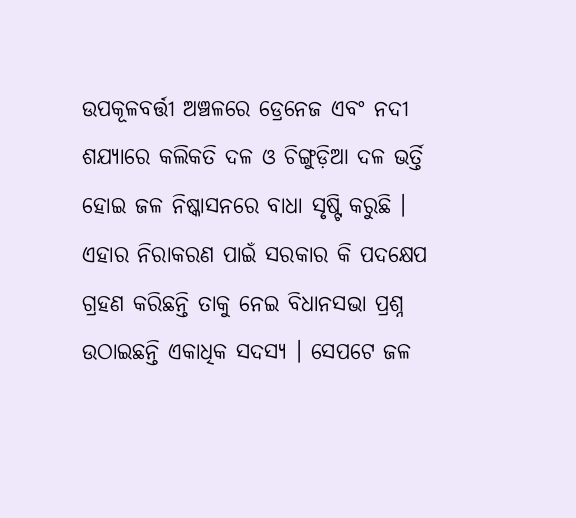ଉପକୂଳବର୍ତ୍ତୀ ଅଞ୍ଚଳରେ ଡ୍ରେନେଜ ଏବଂ ନଦୀ ଶଯ୍ୟାରେ କଲିକତି ଦଳ ଓ ଚିଙ୍ଗୁଡ଼ିଆ ଦଳ ଭର୍ତ୍ତି ହୋଇ ଜଳ ନିଷ୍କାସନରେ ବାଧା ସୃଷ୍ଟି କରୁଛି । ଏହାର ନିରାକରଣ ପାଇଁ ସରକାର କି ପଦକ୍ଷେପ ଗ୍ରହଣ କରିଛନ୍ତି ତାକୁ ନେଇ ବିଧାନସଭା ପ୍ରଶ୍ନ ଉଠାଇଛନ୍ତି ଏକାଧିକ ସଦସ୍ୟ । ସେପଟେ ଜଳ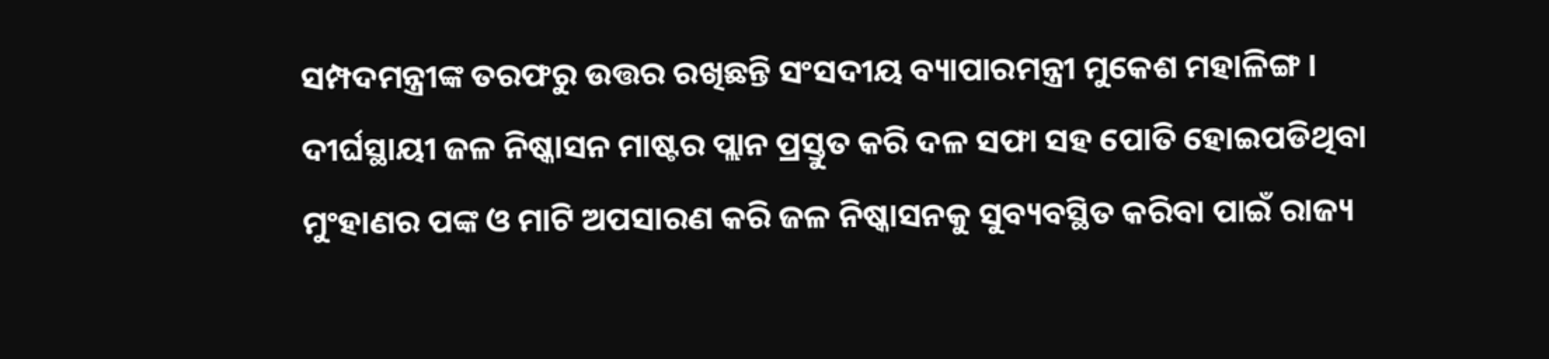ସମ୍ପଦମନ୍ତ୍ରୀଙ୍କ ତରଫରୁ ଉତ୍ତର ରଖିଛନ୍ତି ସଂସଦୀୟ ବ୍ୟାପାରମନ୍ତ୍ରୀ ମୁକେଶ ମହାଳିଙ୍ଗ । ଦୀର୍ଘସ୍ଥାୟୀ ଜଳ ନିଷ୍କାସନ ମାଷ୍ଟର ପ୍ଲାନ ପ୍ରସ୍ତୁତ କରି ଦଳ ସଫା ସହ ପୋତି ହୋଇପଡିଥିବା ମୁଂହାଣର ପଙ୍କ ଓ ମାଟି ଅପସାରଣ କରି ଜଳ ନିଷ୍କାସନକୁ ସୁବ୍ୟବସ୍ଥିତ କରିବା ପାଇଁ ରାଜ୍ୟ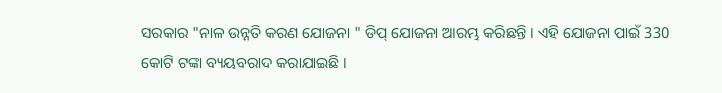ସରକାର "ନାଳ ଉନ୍ନତି କରଣ ଯୋଜନା " ଡିପ୍ ଯୋଜନା ଆରମ୍ଭ କରିଛନ୍ତି । ଏହି ଯୋଜନା ପାଇଁ 330 କୋଟି ଟଙ୍କା ବ୍ୟୟବରାଦ କରାଯାଇଛି ।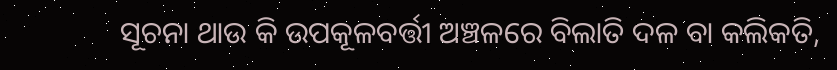ସୂଚନା ଥାଉ କି ଉପକୂଳବର୍ତ୍ତୀ ଅଞ୍ଚଳରେ ବିଲାତି ଦଳ ବା କଲିକତି,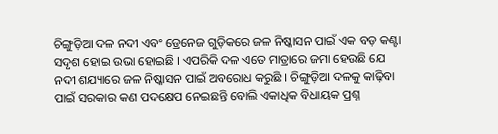ଚିଙ୍ଗୁଡ଼ିଆ ଦଳ ନଦୀ ଏବଂ ଡ୍ରେନେଜ ଗୁଡ଼ିକରେ ଜଳ ନିଷ୍କାସନ ପାଇଁ ଏକ ବଡ଼ କଣ୍ଟା ସଦୃଶ ହୋଇ ଉଭା ହୋଇଛି । ଏପରିକି ଦଳ ଏତେ ମାତ୍ରାରେ ଜମା ହେଉଛି ଯେ ନଦୀ ଶଯ୍ୟାରେ ଜଳ ନିଷ୍କାସନ ପାଇଁ ଅବରୋଧ କରୁଛି । ଚିଙ୍ଗୁଡ଼ିଆ ଦଳକୁ କାଢ଼ିବା ପାଇଁ ସରକାର କଣ ପଦକ୍ଷେପ ନେଇଛନ୍ତି ବୋଲି ଏକାଧିକ ବିଧାୟକ ପ୍ରଶ୍ନ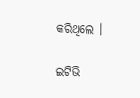କରିଥିଲେ ।

ଇଟିଭି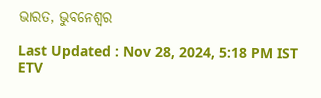ଭାରତ, ଭୁବନେଶ୍ୱର

Last Updated : Nov 28, 2024, 5:18 PM IST
ETV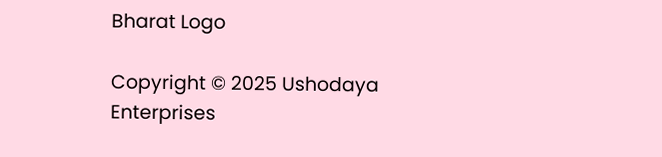Bharat Logo

Copyright © 2025 Ushodaya Enterprises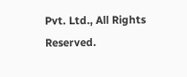Pvt. Ltd., All Rights Reserved.